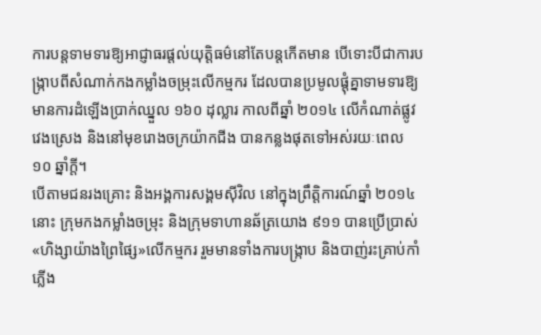ការបន្តទាមទារឱ្យអាជ្ញាធរផ្តល់យុត្តិធម៌នៅតែបន្តកើតមាន បើទោះបីជាការបង្ក្រាបពីសំណាក់កងកម្លាំងចម្រុះលើកម្មករ ដែលបានប្រមូលផ្តុំគ្នាទាមទារឱ្យមានការដំឡើងប្រាក់ឈ្នួល ១៦០ ដុល្លារ កាលពីឆ្នាំ ២០១៤ លើកំណាត់ផ្លូវវេងស្រេង និងនៅមុខរោងចក្រយ៉ាកជីង បានកន្លងផុតទៅអស់រយៈពេល ១០ ឆ្នាំក្តី។
បើតាមជនរងគ្រោះ និងអង្គការសង្គមស៊ីវិល នៅក្នុងព្រឹត្តិការណ៍ឆ្នាំ ២០១៤ នោះ ក្រុមកងកម្លាំងចម្រុះ និងក្រុមទាហានឆ័ត្រយោង ៩១១ បានប្រើប្រាស់«ហិង្សាយ៉ាងព្រៃផ្សៃ»លើកម្មករ រួមមានទាំងការបង្ក្រាប និងបាញ់រះគ្រាប់កាំភ្លើង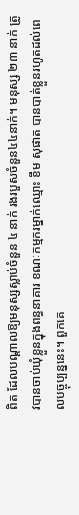ពិត ដែលបណ្តាលឱ្យមនុស្សស្លាប់ចំនួន ៤ នាក់ រងរបួសចំនួន៤៤នាក់។ មនុស្ស ២៣ នាក់ ត្រូវបានចាប់ឃុំខ្លួនក្នុងពន្ធនាគារ ខណៈកម្មករម្នាក់ឈ្មោះ ខឹម សុផាត បានបាត់ខ្លួនរហូតដល់ពេលបច្ចុប្បន្ននេះ។ ពួកគេ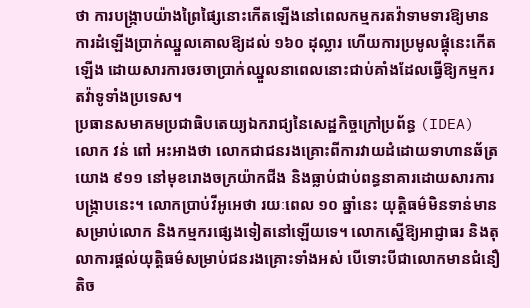ថា ការបង្ក្រាបយ៉ាងព្រៃផ្សៃនោះកើតឡើងនៅពេលកម្មករតវ៉ាទាមទារឱ្យមានការដំឡើងប្រាក់ឈ្នួលគោលឱ្យដល់ ១៦០ ដុល្លារ ហើយការប្រមូលផ្តុំនេះកើតឡើង ដោយសារការចរចាប្រាក់ឈ្នួលនាពេលនោះជាប់គាំងដែលធ្វើឱ្យកម្មករតវ៉ាទូទាំងប្រទេស។
ប្រធានសមាគមប្រជាធិបតេយ្យឯករាជ្យនៃសេដ្ឋកិច្ចក្រៅប្រព័ន្ធ (IDEA) លោក វន់ ពៅ អះអាងថា លោកជាជនរងគ្រោះពីការវាយដំដោយទាហានឆ័ត្រយោង ៩១១ នៅមុខរោងចក្រយ៉ាកជីង និងធ្លាប់ជាប់ពន្ធនាគារដោយសារការបង្រ្កាបនេះ។ លោកប្រាប់វីអូអេថា រយៈពេល ១០ ឆ្នាំនេះ យុត្តិធម៌មិនទាន់មានសម្រាប់លោក និងកម្មករផ្សេងទៀតនៅឡើយទេ។ លោកស្នើឱ្យអាជ្ញាធរ និងតុលាការផ្តល់យុត្តិធម៌សម្រាប់ជនរងគ្រោះទាំងអស់ បើទោះបីជាលោកមានជំនឿតិច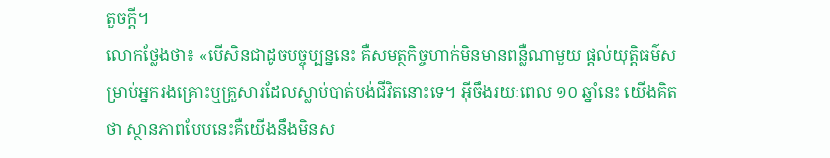តួចក្តី។
លោកថ្លែងថា៖ «បើសិនជាដូចបច្ចុប្បន្ននេះ គឺសមត្ថកិច្ចហាក់មិនមានពន្លឺណាមួយ ផ្តល់យុត្តិធម៌សម្រាប់អ្នករងគ្រោះឬគ្រួសារដែលស្លាប់បាត់បង់ជីវិតនោះទេ។ អ៊ីចឹងរយៈពេល ១០ ឆ្នាំនេះ យើងគិតថា ស្ថានភាពបែបនេះគឺយើងនឹងមិនស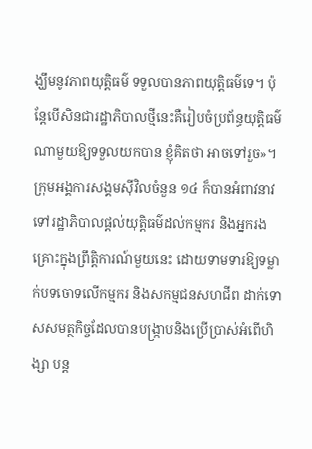ង្ឃឹមនូវភាពយុត្តិធម៌ ទទួលបានភាពយុត្តិធម៌ទេ។ ប៉ុន្តែបើសិនជារដ្ឋាភិបាលថ្មីនេះគឺរៀបចំប្រព័ន្ធយុត្តិធម៌ណាមួយឱ្យទទួលយកបាន ខ្ញុំគិតថា អាចទៅរួច»។
ក្រុមអង្គការសង្គមស៊ីវិលចំនួន ១៤ ក៏បានអំពាវនាវទៅរដ្ឋាភិបាលផ្តល់យុត្តិធម៌ដល់កម្មករ និងអ្នករងគ្រោះក្នុងព្រឹត្តិការណ៍មួយនេះ ដោយទាមទារឱ្យទម្លាក់បទចោទលើកម្មករ និងសកម្មជនសហជីព ដាក់ទោសសមត្ថកិច្ចដែលបានបង្ក្រាបនិងប្រើប្រាស់អំពើហិង្សា បន្ត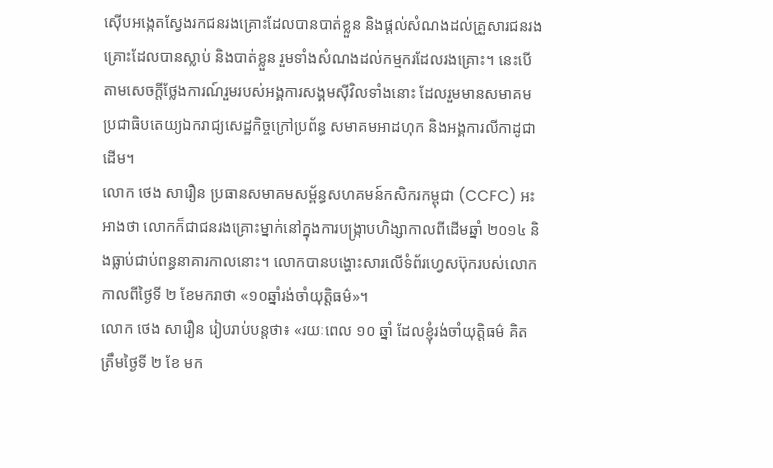ស៊ើបអង្កេតស្វែងរកជនរងគ្រោះដែលបានបាត់ខ្លួន និងផ្តល់សំណងដល់គ្រួសារជនរងគ្រោះដែលបានស្លាប់ និងបាត់ខ្លួន រួមទាំងសំណងដល់កម្មករដែលរងគ្រោះ។ នេះបើតាមសេចក្តីថ្លែងការណ៍រួមរបស់អង្គការសង្គមស៊ីវិលទាំងនោះ ដែលរួមមានសមាគមប្រជាធិបតេយ្យឯករាជ្យសេដ្ឋកិច្ចក្រៅប្រព័ន្ធ សមាគមអាដហុក និងអង្គការលីកាដូជាដើម។
លោក ថេង សារឿន ប្រធានសមាគមសម្ព័ន្ធសហគមន៍កសិករកម្ពុជា (CCFC) អះអាងថា លោកក៏ជាជនរងគ្រោះម្នាក់នៅក្នុងការបង្រ្កាបហិង្សាកាលពីដើមឆ្នាំ ២០១៤ និងធ្លាប់ជាប់ពន្ធនាគារកាលនោះ។ លោកបានបង្ហោះសារលើទំព័រហ្វេសប៊ុករបស់លោកកាលពីថ្ងៃទី ២ ខែមករាថា «១០ឆ្នាំរង់ចាំយុត្តិធម៌»។
លោក ថេង សារឿន រៀបរាប់បន្តថា៖ «រយៈពេល ១០ ឆ្នាំ ដែលខ្ញុំរង់ចាំយុត្តិធម៌ គិតត្រឹមថ្ងៃទី ២ ខែ មក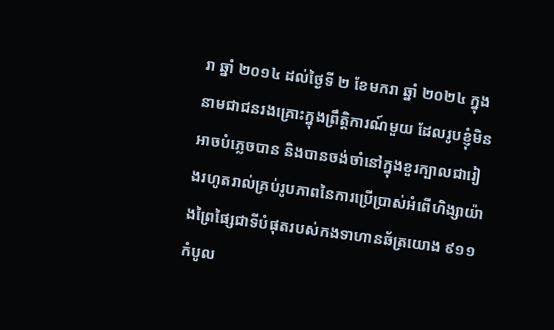រា ឆ្នាំ ២០១៤ ដល់ថ្ងៃទី ២ ខែមករា ឆ្នាំ ២០២៤ ក្នុងនាមជាជនរងគ្រោះក្នុងព្រឹត្តិការណ៍មួយ ដែលរូបខ្ញុំមិនអាចបំភ្លេចបាន និងបានចង់ចាំនៅក្នុងខួរក្បាលជារៀងរហូតរាល់គ្រប់រូបភាពនៃការប្រើប្រាស់អំពើហិង្សាយ៉ាងព្រៃផ្សៃជាទីបំផុតរបស់កងទាហានឆ័ត្រយោង ៩១១ កំបូល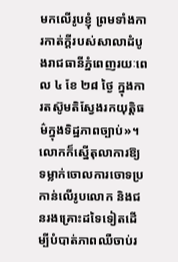មកលើរូបខ្ញុំ ព្រមទាំងការកាត់ក្ដីរបស់សាលាដំបូងរាជធានីភ្នំពេញរយៈពេល ៤ ខែ ២៨ ថ្ងៃ ក្នុងការតស៊ូមតិស្វែងរកយុត្តិធម៌ក្នុងទិដ្ឋភាពច្បាប់»។
លោកក៏ស្នើតុលាការឱ្យទម្លាក់ចោលការចោទប្រកាន់លើរូបលោក និងជនរងគ្រោះដទៃទៀតដើម្បីបំបាត់ភាពឈឺចាប់រ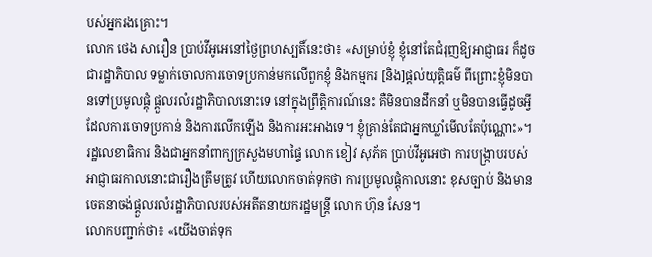បស់អ្នករងគ្រោះ។
លោក ថេង សារឿន ប្រាប់វីអូអេនៅថ្ងៃព្រហស្បតិ៍នេះថា៖ «សម្រាប់ខ្ញុំ ខ្ញុំនៅតែជំរុញឱ្យអាជ្ញាធរ ក៏ដូចជារដ្ឋាភិបាល ទម្លាក់ចោលការចោទប្រកាន់មកលើពួកខ្ញុំ និងកម្មករ [និង]ផ្តល់យុត្តិធម៌ ពីព្រោះខ្ញុំមិនបានទៅប្រមូលផ្តុំ ផ្តួលរលំរដ្ឋាភិបាលនោះទេ នៅក្នុងព្រឹត្តិការណ៍នេះ គឺមិនបានដឹកនាំ ឬមិនបានធ្វើដូចអ្វីដែលការចោទប្រកាន់ និងការលើកឡើង និងការអះអាងទេ។ ខ្ញុំគ្រាន់តែជាអ្នកឃ្លាំមើលតែប៉ុណ្ណោះ»។
រដ្ឋលេខាធិការ និងជាអ្នកនាំពាក្យក្រសួងមហាផ្ទៃ លោក ខៀវ សុភ័គ ប្រាប់វីអូអេថា ការបង្ក្រាបរបស់អាជ្ញាធរកាលនោះជារឿងត្រឹមត្រូវ ហើយលោកចាត់ទុកថា ការប្រមូលផ្តុំកាលនោះ ខុសច្បាប់ និងមានចេតនាចង់ផ្តួលរលំរដ្ឋាភិបាលរបស់អតីតនាយករដ្ឋមន្រ្តី លោក ហ៊ុន សែន។
លោកបញ្ជាក់ថា៖ «យើងចាត់ទុក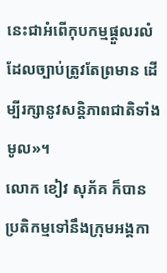នេះជាអំពើកុបកម្មផ្តួលរលំ ដែលច្បាប់ត្រូវតែព្រមាន ដើម្បីរក្សានូវសន្តិភាពជាតិទាំងមូល»។
លោក ខៀវ សុភ័គ ក៏បានប្រតិកម្មទៅនឹងក្រុមអង្គកា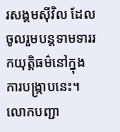រសង្គមស៊ីវិល ដែលចូលរួមបន្តទាមទាររកយុត្តិធម៌នៅក្នុងការបង្រ្កាបនេះ។
លោកបញ្ជា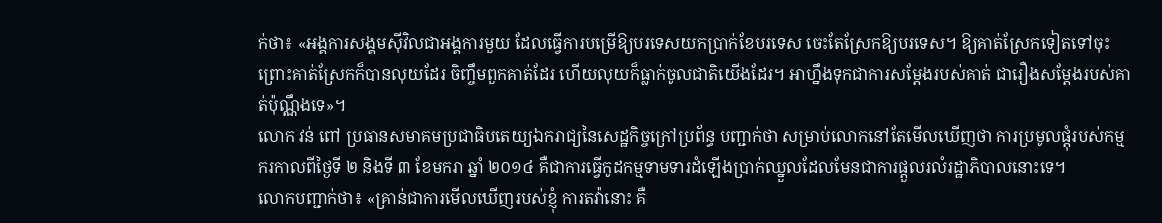ក់ថា៖ «អង្គការសង្គមស៊ីវិលជាអង្គការមួយ ដែលធ្វើការបម្រើឱ្យបរទេសយកប្រាក់ខែបរទេស ចេះតែស្រែកឱ្យបរទេស។ ឱ្យគាត់ស្រែកទៀតទៅចុះ ព្រោះគាត់ស្រែកក៏បានលុយដែរ ចិញ្ចឹមពួកគាត់ដែរ ហើយលុយក៏ធ្លាក់ចូលជាតិយើងដែរ។ អាហ្នឹងទុកជាការសម្តែងរបស់គាត់ ជារឿងសម្តែងរបស់គាត់ប៉ុណ្ណឹងទេ»។
លោក វន់ ពៅ ប្រធានសមាគមប្រជាធិបតេយ្យឯករាជ្យនៃសេដ្ឋកិច្ចក្រៅប្រព័ន្ធ បញ្ជាក់ថា សម្រាប់លោកនៅតែមើលឃើញថា ការប្រមូលផ្តុំរបស់កម្មករកាលពីថ្ងៃទី ២ និងទី ៣ ខែមករា ឆ្នាំ ២០១៤ គឺជាការធ្វើកូដកម្មទាមទារដំឡើងប្រាក់ឈ្នួលដែលមែនជាការផ្តួលរលំរដ្ឋាភិបាលនោះទេ។
លោកបញ្ជាក់ថា៖ «គ្រាន់ជាការមើលឃើញរបស់ខ្ញុំ ការតវ៉ានោះ គឺ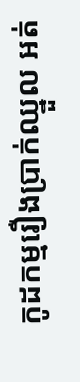កូដកម្មរឿងប្រាក់ឈ្នួល អត់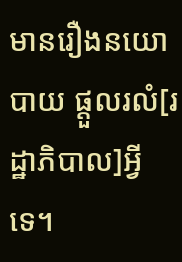មានរឿងនយោបាយ ផ្តួលរលំ[រដ្ឋាភិបាល]អ្វីទេ។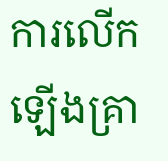ការលើកឡើងគ្រា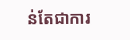ន់តែជាការ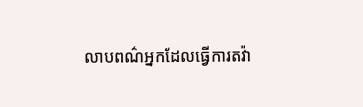លាបពណ៌អ្នកដែលធ្វើការតវ៉ា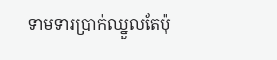ទាមទារប្រាក់ឈ្នួលតែប៉ុ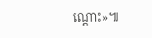ណ្តោះ»៕